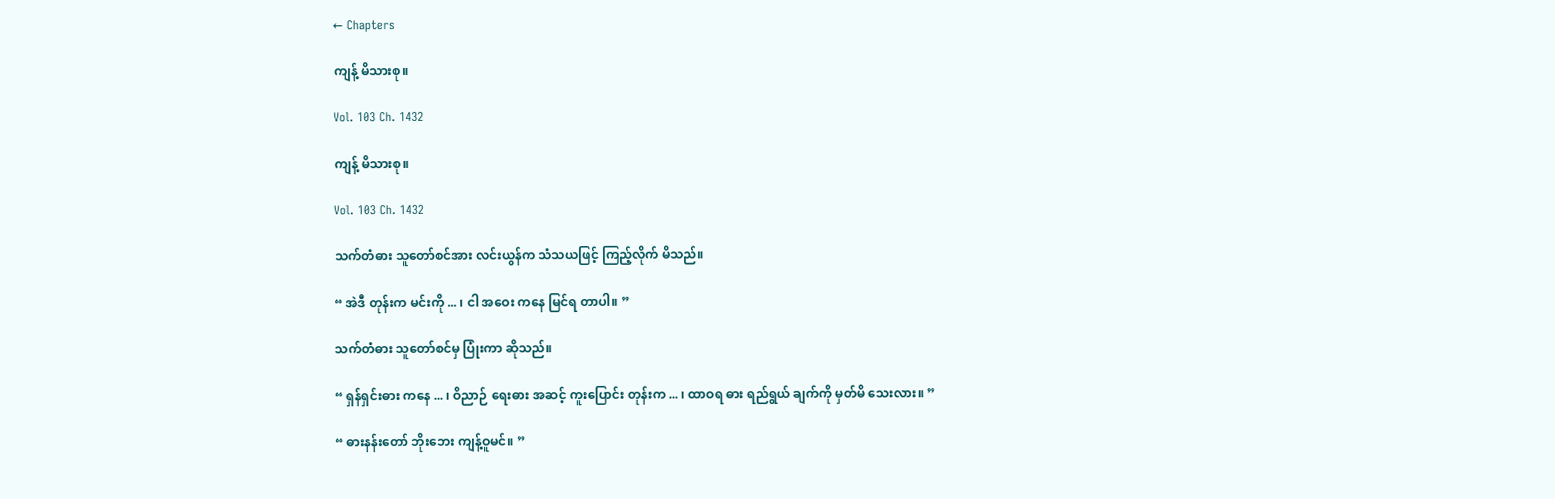← Chapters

ကျန့် မိသားစု။

Vol. 103 Ch. 1432

ကျန့် မိသားစု။

Vol. 103 Ch. 1432

သက်တံဓား သူတော်စင်အား လင်းယွန်က သံသယဖြင့် ကြည့်လိုက် မိသည်။

“ အဲဒီ တုန်းက မင်းကို ... ၊ ငါ အဝေး ကနေ မြင်ရ တာပါ။ ”

သက်တံဓား သူတော်စင်မှ ပြုံးကာ ဆိုသည်။

“ ရှန်ရှင်းဓား ကနေ ... ၊ ဝိညာဉ် ရေးဓား အဆင့် ကူးပြောင်း တုန်းက ... ၊ ထာဝရ ဓား ရည်ရွယ် ချက်ကို မှတ်မိ သေးလား။ ”

“ ဓားနန်းတော် ဘိုးဘေး ကျန့်ဝူမင်။ ”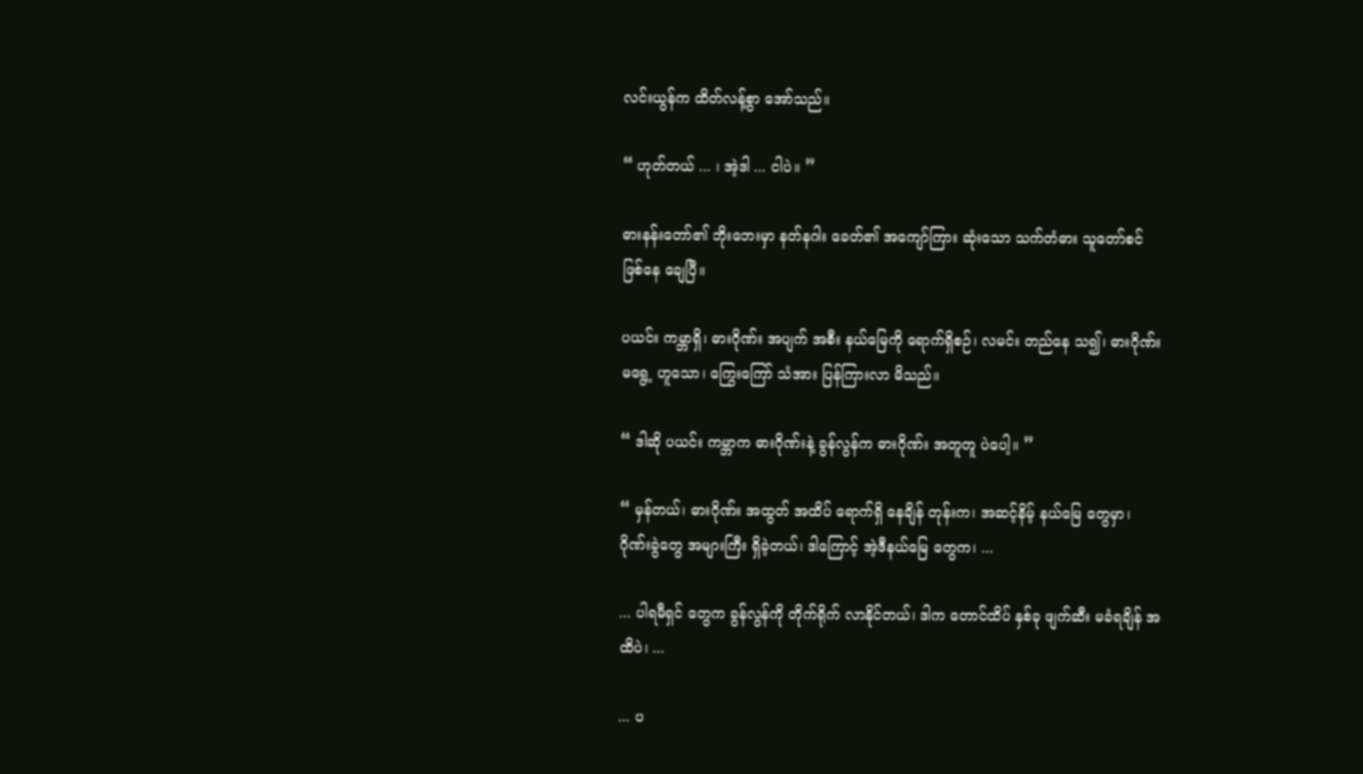လင်းယွန်က ထိတ်လန့်စွာ အော်သည်။

“ ဟုတ်တယ် ... ၊ အဲ့ဒါ ... ငါပဲ။ ”

ဓားနန်းတော်၏ ဘိုးဘေးမှာ နတ်နဂါး ခေတ်၏ အကျော်ကြား ဆုံးသော သက်တံဓား သူတော်စင် ဖြစ်နေ ချေပြီ။

ပယင်း ကမ္ဘာရှိ၊ ဓားဂိုဏ်း အပျက် အစီး နယ်မြေကို ရောက်ရှိစဉ်၊ လမင်း တည်နေ သ၍၊ ဓားဂိုဏ်း မရွေ့ ဟူသော၊ ကြွေးကြော် သံအား ပြန်ကြားလာ မိသည်။

“ ဒါဆို ပယင်း ကမ္ဘာက ဓားဂိုဏ်းနဲ့ ခွန်လွန်က ဓားဂိုဏ်း အတူတူ ပဲပေါ့။ ”

“ မှန်တယ်၊ ဓားဂိုဏ်း အထွတ် အထိပ် ရောက်ရှိ နေချိန် တုန်းက၊ အဆင့်နိမ့် နယ်မြေ တွေမှာ၊ ဂိုဏ်းခွဲတွေ အများကြီး ရှိခဲ့တယ်၊ ဒါကြောင့် အဲ့ဒီနယ်မြေ တွေက၊ ...

... ပါရမီရှင် တွေက ခွန်လွန်ကို တိုက်ရိုက် လာနိုင်တယ်၊ ဒါက တောင်ထိပ် နှစ်ခု ဖျက်ဆီး မခံရချိန် အထိပဲ၊ ...

... ပ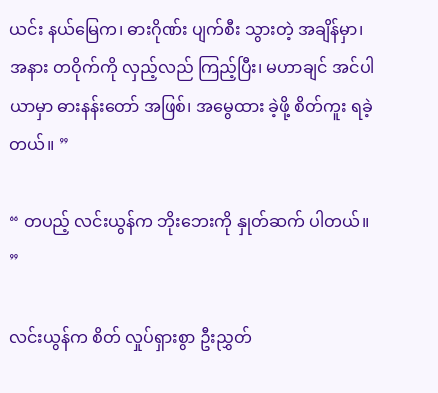ယင်း နယ်မြေက၊ ဓားဂိုဏ်း ပျက်စီး သွားတဲ့ အချိန်မှာ၊ အနား တဝိုက်ကို လှည့်လည် ကြည့်ပြီး၊ မဟာချင် အင်ပါယာမှာ ဓားနန်းတော် အဖြစ်၊ အမွေထား ခဲ့ဖို့ စိတ်ကူး ရခဲ့တယ်။ ”

“ တပည့် လင်းယွန်က ဘိုးဘေးကို နှုတ်ဆက် ပါတယ်။ ”

လင်းယွန်က စိတ် လှုပ်ရှားစွာ ဦးညွှတ်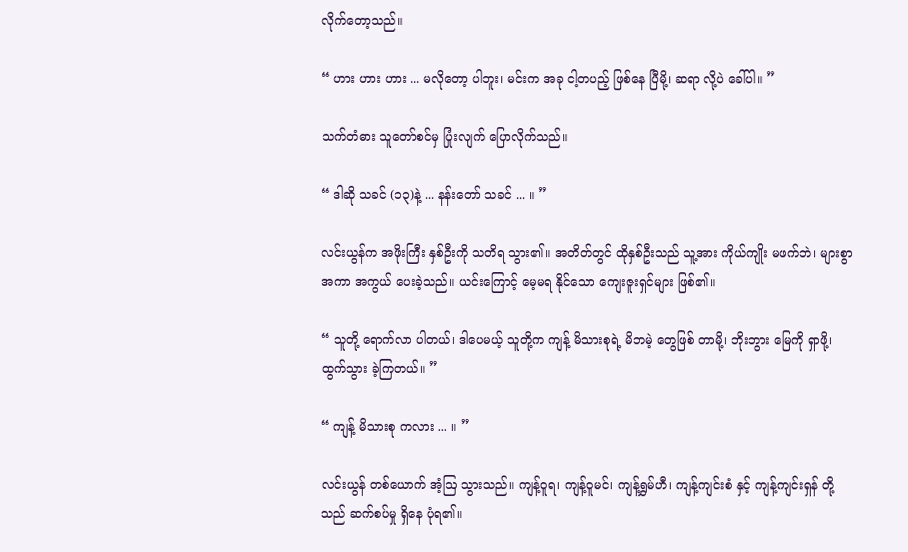လိုက်တော့သည်။

“ ဟား ဟား ဟား ... မလိုတော့ ပါဘူး၊ မင်းက အခု ငါ့တပည့် ဖြစ်နေ ပြီမို့၊ ဆရာ လို့ပဲ ခေါ်ပါ။ ”

သက်တံဓား သူတော်စင်မှ ပြုံးလျက် ပြောလိုက်သည်။

“ ဒါဆို သခင် (၁၃)နဲ့ ... နန်းတော် သခင် ... ။ ”

လင်းယွန်က အဖိုးကြီး နှစ်ဦးကို သတိရ သွား၏။ အတိတ်တွင် ထိုနှစ်ဦးသည် သူ့အား ကိုယ်ကျိုး မဖက်ဘဲ၊ များစွာ အကာ အကွယ် ပေးခဲ့သည်။ ယင်းကြောင့် မေ့မရ နိုင်သော ကျေးဇူးရှင်များ ဖြစ်၏။

“ သူတို့ ရောက်လာ ပါတယ်၊ ဒါပေမယ့် သူတို့က ကျန့် မိသားစုရဲ့ မိဘမဲ့ တွေဖြစ် တာမို့၊ ဘိုးဘွား မြေကို ရှာဖို့၊ ထွက်သွား ခဲ့ကြတယ်။ ”

“ ကျန့် မိသားစု ကလား ... ။ ”

လင်းယွန် တစ်ယောက် အံ့ဩ သွားသည်။ ကျန့်ဝူရ၊ ကျန့်ဝူမင်၊ ကျန့်ရွှမ်ဟီ၊ ကျန့်ကျင်းစံ နှင့် ကျန့်ကျင်းရှန် တို့သည် ဆက်စပ်မှု ရှိနေ ပုံရ၏။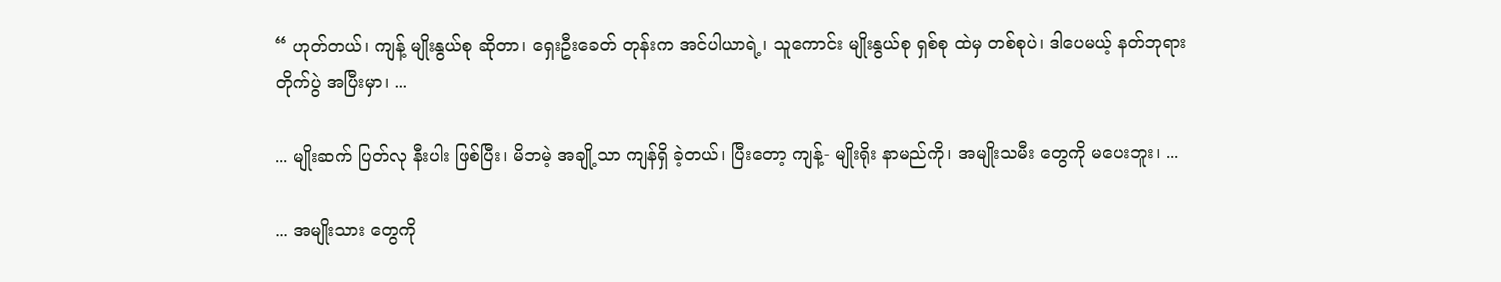“ ဟုတ်တယ်၊ ကျန့် မျိုးနွယ်စု ဆိုတာ၊ ရှေးဦးခေတ် တုန်းက အင်ပါယာရဲ့၊ သူကောင်း မျိုးနွယ်စု ရှစ်စု ထဲမှ တစ်စုပဲ၊ ဒါပေမယ့် နတ်ဘုရား တိုက်ပွဲ အပြီးမှာ၊ ...

... မျိုးဆက် ပြတ်လု နီးပါး ဖြစ်ပြီး၊ မိဘမဲ့ အချို့သာ ကျန်ရှိ ခဲ့တယ်၊ ပြီးတော့ ကျန့်- မျိုးရိုး နာမည်ကို၊ အမျိုးသမီး တွေကို မပေးဘူး၊ ...

... အမျိုးသား တွေကို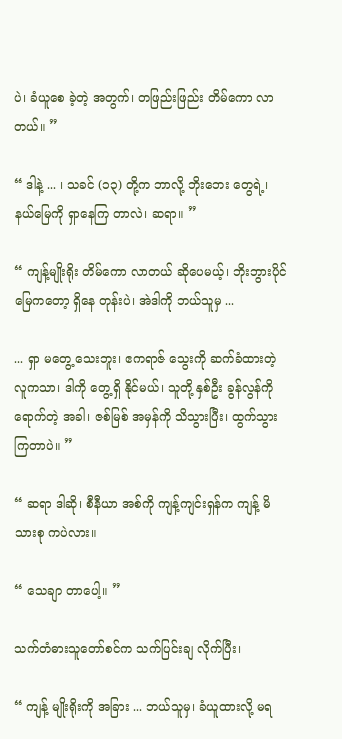ပဲ၊ ခံယူစေ ခဲ့တဲ့ အတွက်၊ တဖြည်းဖြည်း တိမ်ကော လာတယ်။ ”

“ ဒါနဲ့ ... ၊ သခင် (၁၃) တို့က ဘာလို့ ဘိုးဘေး တွေရဲ့၊ နယ်မြေကို ရှာနေကြ တာလဲ၊ ဆရာ။ ”

“ ကျန့်မျိုးရိုး တိမ်ကော လာတယ် ဆိုပေမယ့်၊ ဘိုးဘွားပိုင် မြေကတော့ ရှိနေ တုန်းပဲ၊ အဲဒါကို ဘယ်သူမှ ...

... ရှာ မတွေ့ သေးဘူး၊ ဧကရာဇ် သွေးကို ဆက်ခံထားတဲ့ လူကသာ၊ ဒါကို တွေ့ရှိ နိုင်မယ်၊ သူတို့ နှစ်ဦး ခွန်လွန်ကို ရောက်တဲ့ အခါ၊ ဇစ်မြစ် အမှန်ကို သိသွားပြီး၊ ထွက်သွား ကြတာပဲ။ ”

“ ဆရာ ဒါဆို၊ စီနီယာ အစ်ကို ကျန့်ကျင်းရှန်က ကျန့် မိသားစု ကပဲလား။

“ သေချာ တာပေါ့။ ”

သက်တံဓားသူတော်စင်က သက်ပြင်းချ လိုက်ပြီး၊

“ ကျန့် မျိုးရိုးကို အခြား ... ဘယ်သူမှ၊ ခံယူထားလို့ မရ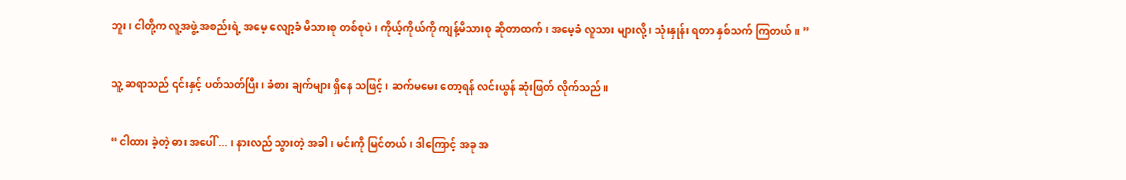ဘူး၊ ငါတို့က လူ့အဖွဲ့ အစည်းရဲ့ အမေ့ လျော့ခံ မိသားစု တစ်စုပဲ၊ ကိုယ့်ကိုယ်ကို ကျန့်မိသားစု ဆိုတာထက်၊ အမေ့ခံ လူသား များလို့ ၊ သုံးနှုန်း ရတာ နှစ်သက် ကြတယ်။ ”

သူ့ ဆရာသည် ၎င်းနှင့် ပတ်သတ်ပြီး၊ ခံစား ချက်များ ရှိနေ သဖြင့်၊ ဆက်မမေး တော့ရန် လင်းယွန် ဆုံးဖြတ် လိုက်သည်။

“ ငါထား ခဲ့တဲ့ ဓား အပေါ် ... ၊ နားလည် သွားတဲ့ အခါ၊ မင်းကို မြင်တယ်၊ ဒါကြောင့် အခု အ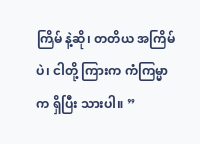ကြိမ် နဲ့ဆို၊ တတိယ အကြိမ်ပဲ၊ ငါတို့ ကြားက ကံကြမ္မာက ရှိပြီး သားပါ။ ”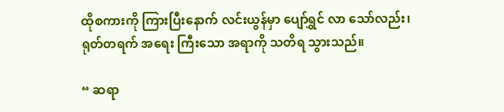ထိုစကားကို ကြားပြီးနောက် လင်းယွန်မှာ ပျော်ရွှင် လာ သော်လည်း၊ ရုတ်တရက် အရေး ကြီးသော အရာကို သတိရ သွားသည်။

“ ဆရာ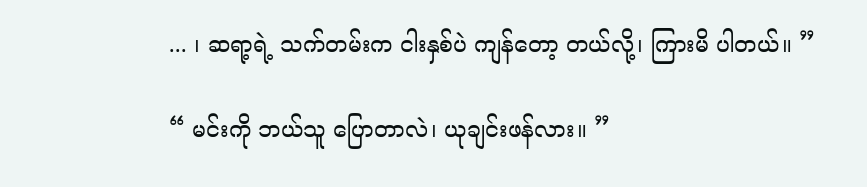... ၊ ဆရာ့ရဲ့ သက်တမ်းက ငါးနှစ်ပဲ ကျန်တော့ တယ်လို့၊ ကြားမိ ပါတယ်။ ”

“ မင်းကို ဘယ်သူ ပြောတာလဲ၊ ယုချင်းဖန်လား။ ”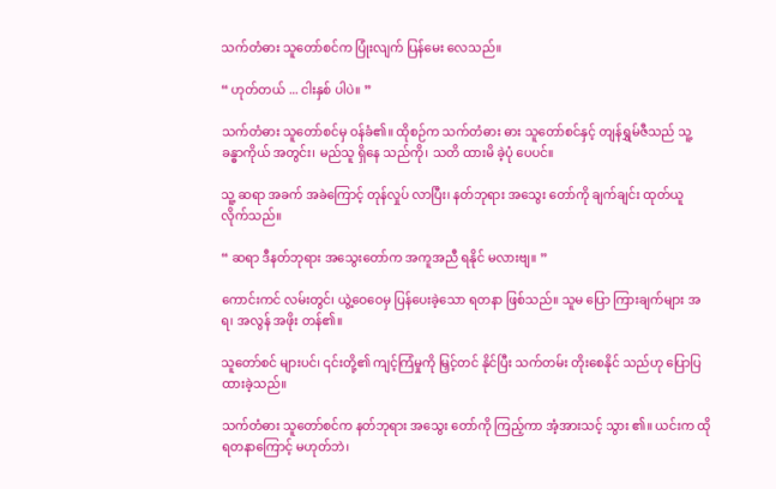သက်တံဓား သူတော်စင်က ပြုံးလျက် ပြန်မေး လေသည်။

“ ဟုတ်တယ် ... ငါးနှစ် ပါပဲ။ ”

သက်တံဓား သူတော်စင်မှ ဝန်ခံ၏။ ထိုစဉ်က သက်တံဓား ဓား သူတော်စင်နှင့် တျန်ရွှမ်ဇီသည် သူ့ခန္ဓာကိုယ် အတွင်း၊ မည်သူ ရှိနေ သည်ကို၊ သတိ ထားမိ ခဲ့ပုံ ပေပင်။

သူ့ ဆရာ အခက် အခဲကြောင့် တုန်လှုပ် လာပြီး၊ နတ်ဘုရား အသွေး တော်ကို ချက်ချင်း ထုတ်ယူ လိုက်သည်။

“ ဆရာ ဒီနတ်ဘုရား အသွေးတော်က အကူအညီ ရနိုင် မလားဗျ။ ”

ကောင်းကင် လမ်းတွင်၊ ယွဲ့ဝေဝေမှ ပြန်ပေးခဲ့သော ရတနာ ဖြစ်သည်။ သူမ ပြော ကြားချက်များ အရ၊ အလွန် အဖိုး တန်၏။

သူတော်စင် များပင်၊ ၎င်းတို့၏ ကျင့်ကြံမှုကို မြှင့်တင် နိုင်ပြီး သက်တမ်း တိုးစေနိုင် သည်ဟု ပြောပြ ထားခဲ့သည်။

သက်တံဓား သူတော်စင်က နတ်ဘုရား အသွေး တော်ကို ကြည့်ကာ အံ့အားသင့် သွား ၏။ ယင်းက ထိုရတနာကြောင့် မဟုတ်ဘဲ၊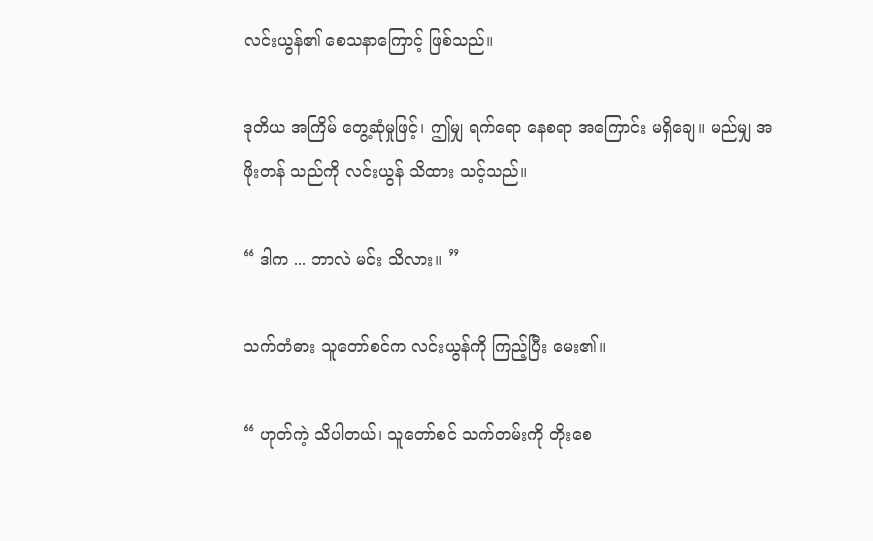လင်းယွန်၏ စေသနာကြောင့် ဖြစ်သည်။

ဒုတိယ အကြိမ် တွေ့ဆုံမှုဖြင့်၊ ဤမျှ ရက်ရော နေစရာ အကြောင်း မရှိချေ။ မည်မျှ အဖိုးတန် သည်ကို လင်းယွန် သိထား သင့်သည်။

“ ဒါက ... ဘာလဲ မင်း သိလား။ ”

သက်တံဓား သူတော်စင်က လင်းယွန်ကို ကြည့်ပြီး မေး၏။

“ ဟုတ်ကဲ့ သိပါတယ်၊ သူတော်စင် သက်တမ်းကို တိုးစေ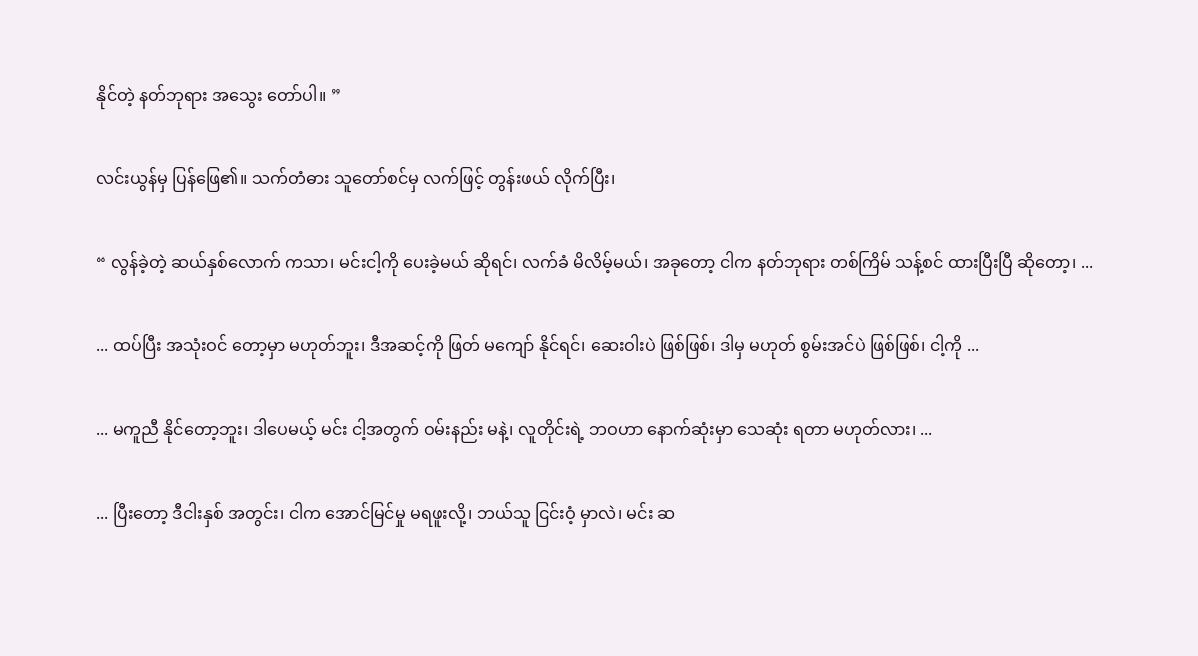နိုင်တဲ့ နတ်ဘုရား အသွေး တော်ပါ။ ”

လင်းယွန်မှ ပြန်ဖြေ၏။ သက်တံဓား သူတော်စင်မှ လက်ဖြင့် တွန်းဖယ် လိုက်ပြီး၊

“ လွန်ခဲ့တဲ့ ဆယ်နှစ်လောက် ကသာ၊ မင်းငါ့ကို ပေးခဲ့မယ် ဆိုရင်၊ လက်ခံ မိလိမ့်မယ်၊ အခုတော့ ငါက နတ်ဘုရား တစ်ကြိမ် သန့်စင် ထားပြီးပြီ ဆိုတော့၊ ...

... ထပ်ပြီး အသုံးဝင် တော့မှာ မဟုတ်ဘူး၊ ဒီအဆင့်ကို ဖြတ် မကျော် နိုင်ရင်၊ ဆေးဝါးပဲ ဖြစ်ဖြစ်၊ ဒါမှ မဟုတ် စွမ်းအင်ပဲ ဖြစ်ဖြစ်၊ ငါ့ကို ...

... မကူညီ နိုင်တော့ဘူး၊ ဒါပေမယ့် မင်း ငါ့အတွက် ဝမ်းနည်း မနဲ့၊ လူတိုင်းရဲ့ ဘဝဟာ နောက်ဆုံးမှာ သေဆုံး ရတာ မဟုတ်လား၊ ...

... ပြီးတော့ ဒီငါးနှစ် အတွင်း၊ ငါက အောင်မြင်မှု မရဖူးလို့၊ ဘယ်သူ ငြင်းဝံ့ မှာလဲ၊ မင်း ဆ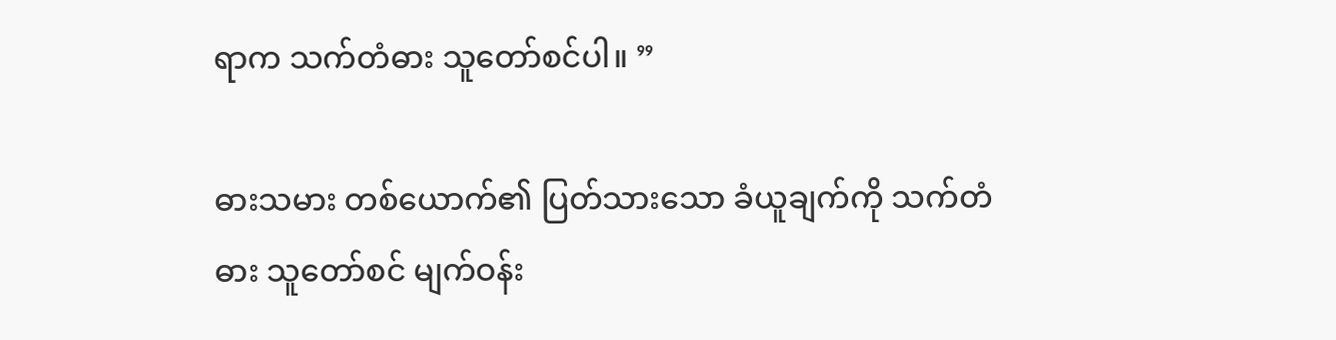ရာက သက်တံဓား သူတော်စင်ပါ။ ”

ဓားသမား တစ်ယောက်၏ ပြတ်သားသော ခံယူချက်ကို သက်တံဓား သူတော်စင် မျက်ဝန်း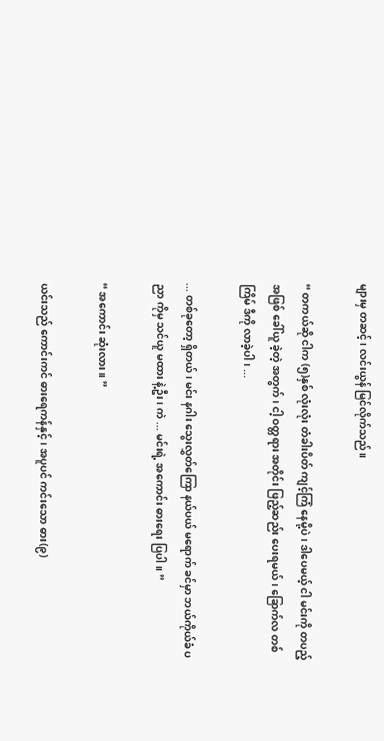များမှ တဆင့်၊ လင်းယွန် မြင်လိုက်သည်။

“ တကယ်ဆို ငါက (၅)နှစ် လုံးလုံး တံခါးပိတ် ကျင့်ကြံ နေမို့ပဲ၊ ဒါပေမယ့် ငါ မင်းကို တပည့် အဖြစ် ခေါ်ယူ ခဲ့တဲ့ အတွက်၊ ငါ့ ဝတ္တရား အတိုင်း ဖြည့်ဆည်း ပေးရမယ်၊ ခြောက်လ တစ်ကြိမ် ဒီကို လာခဲ့ပါ၊ ...

... တစ်ခုတော့ ရှိတယ်၊ မင်း နဂါး သွေးလွှတ်ကြော နယ်ပယ် မရောက် ခင်မှာ ဘယ်ကိုယ်ခံ ပညာ ကိုမှ သင်ယူ မထား နဲ့ဦး၊ ကဲ ... မင်းရဲ့ အကောင်း ဓားရေး ပြပါ။ ”

“ အကောင်း ဆုံးလား။ ”

ယင်းသည် ကောင်းကင် ဓားရေကန်နှင့်၊ အပူပင် ကင်းသော ဓား(၉)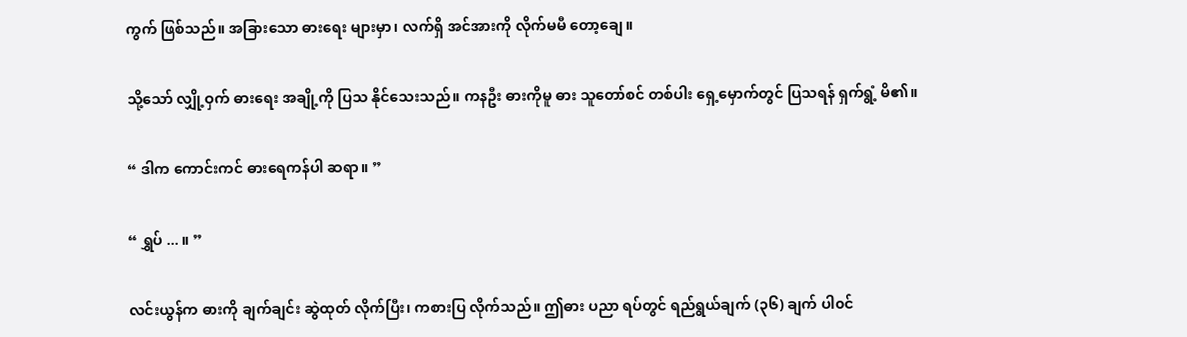ကွက် ဖြစ်သည်။ အခြားသော ဓားရေး များမှာ၊ လက်ရှိ အင်အားကို လိုက်မမီ တော့ချေ။

သို့သော် လျှို့ဝှက် ဓားရေး အချို့ကို ပြသ နိုင်သေးသည်။ ကနဦး ဓားကိုမူ ဓား သူတော်စင် တစ်ပါး ရှေ့မှောက်တွင် ပြသရန် ရှက်ရွံ့ မိ၏။

“ ဒါက ကောင်းကင် ဓားရေကန်ပါ ဆရာ။ ”

“ ရွှပ် ... ။ ”

လင်းယွန်က ဓားကို ချက်ချင်း ဆွဲထုတ် လိုက်ပြီး၊ ကစားပြ လိုက်သည်။ ဤဓား ပညာ ရပ်တွင် ရည်ရွယ်ချက် (၃၆) ချက် ပါ၀င်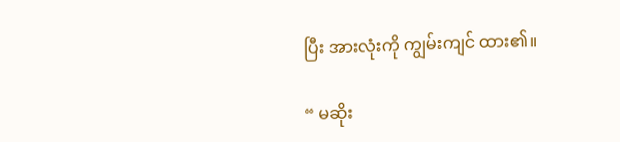ပြီး အားလုံးကို ကျွမ်းကျင် ထား၏။

“ မဆိုး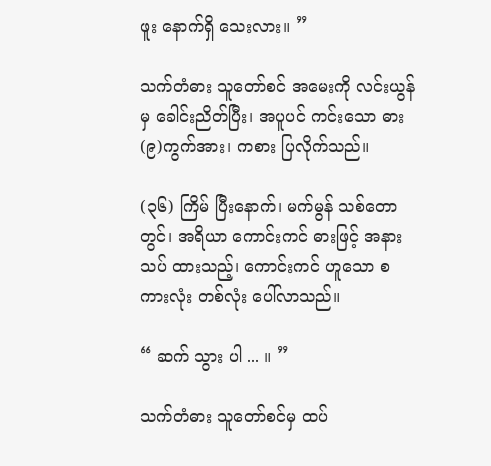ဖူး နောက်ရှိ သေးလား။ ”

သက်တံဓား သူတော်စင် အမေးကို လင်းယွန်မှ ခေါင်းညိတ်ပြီး၊ အပူပင် ကင်းသော ဓား (၉)ကွက်အား၊ ကစား ပြလိုက်သည်။

(၃၆) ကြိမ် ပြီးနောက်၊ မက်မွန် သစ်တောတွင်၊ အရိယာ ကောင်းကင် ဓားဖြင့် အနားသပ် ထားသည့်၊ ကောင်းကင် ဟူသော စကားလုံး တစ်လုံး ပေါ်လာသည်။

“ ဆက် သွား ပါ ... ။ ”

သက်တံဓား သူတော်စင်မှ ထပ်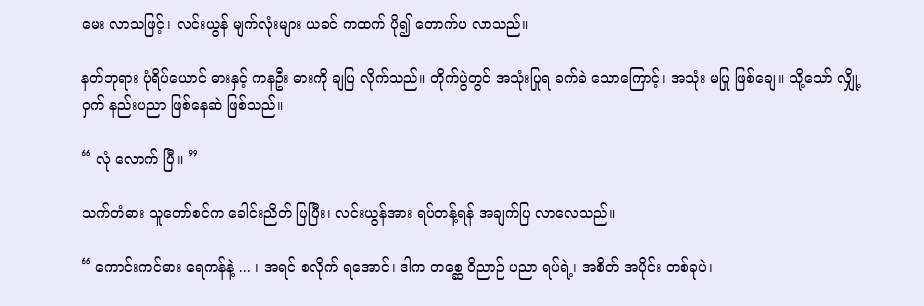မေး လာသဖြင့်၊ လင်းယွန် မျက်လုံးများ ယခင် ကထက် ပို၍ တောက်ပ လာသည်။

နတ်ဘုရား ပုံရိပ်ယောင် ဓားနှင့် ကနဦး ဓားကို ချပြ လိုက်သည်။ တိုက်ပွဲတွင် အသုံးပြုရ ခက်ခဲ သောကြောင့်၊ အသုံး မပြု ဖြစ်ချေ။ သို့သော် လျှို့ဝှက် နည်းပညာ ဖြစ်နေဆဲ ဖြစ်သည်။

“ လုံ လောက် ပြီ။ ”

သက်တံဓား သူတော်စင်က ခေါင်းညိတ် ပြပြီး၊ လင်းယွန်အား ရပ်တန့်ရန် အချက်ပြ လာလေသည်။

“ ကောင်းကင်ဓား ရေကန်နဲ့ ... ၊ အရင် စလိုက် ရအောင်၊ ဒါက တစ္ဆေ ဝိညာဉ် ပညာ ရပ်ရဲ့၊ အစိတ် အပိုင်း တစ်ခုပဲ၊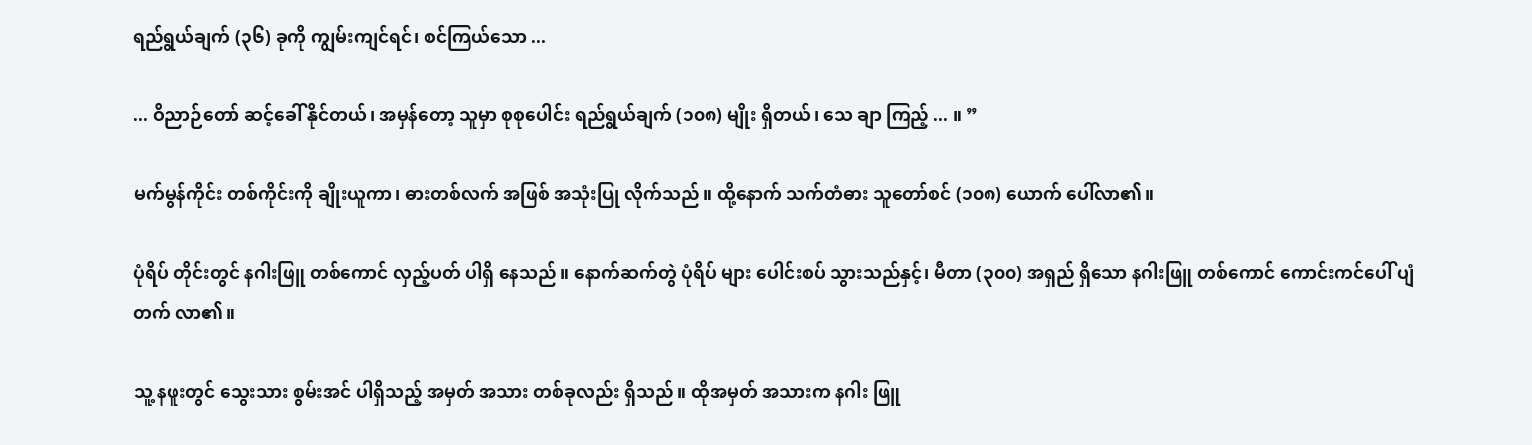ရည်ရွယ်ချက် (၃၆) ခုကို ကျွမ်းကျင်ရင်၊ စင်ကြယ်သော ...

... ဝိညာဉ်တော် ဆင့်ခေါ် နိုင်တယ်၊ အမှန်တော့ သူမှာ စုစုပေါင်း ရည်ရွယ်ချက် (၁၀၈) မျိုး ရှိတယ်၊ သေ ချာ ကြည့် ... ။ ”

မက်မွန်ကိုင်း တစ်ကိုင်းကို ချိုးယူကာ၊ ဓားတစ်လက် အဖြစ် အသုံးပြု လိုက်သည်။ ထို့နောက် သက်တံဓား သူတော်စင် (၁၀၈) ယောက် ပေါ်လာ၏။

ပုံရိပ် တိုင်းတွင် နဂါးဖြူ တစ်ကောင် လှည့်ပတ် ပါရှိ နေသည်။ နောက်ဆက်တွဲ ပုံရိပ် များ ပေါင်းစပ် သွားသည်နှင့်၊ မီတာ (၃၀၀) အရှည် ရှိသော နဂါးဖြူ တစ်ကောင် ကောင်းကင်ပေါ် ပျံတက် လာ၏။

သူ့ နဖူးတွင် သွေးသား စွမ်းအင် ပါရှိသည့် အမှတ် အသား တစ်ခုလည်း ရှိသည်။ ထိုအမှတ် အသားက နဂါး ဖြူ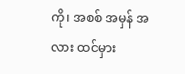ကို၊ အစစ် အမှန် အလား ထင်မှား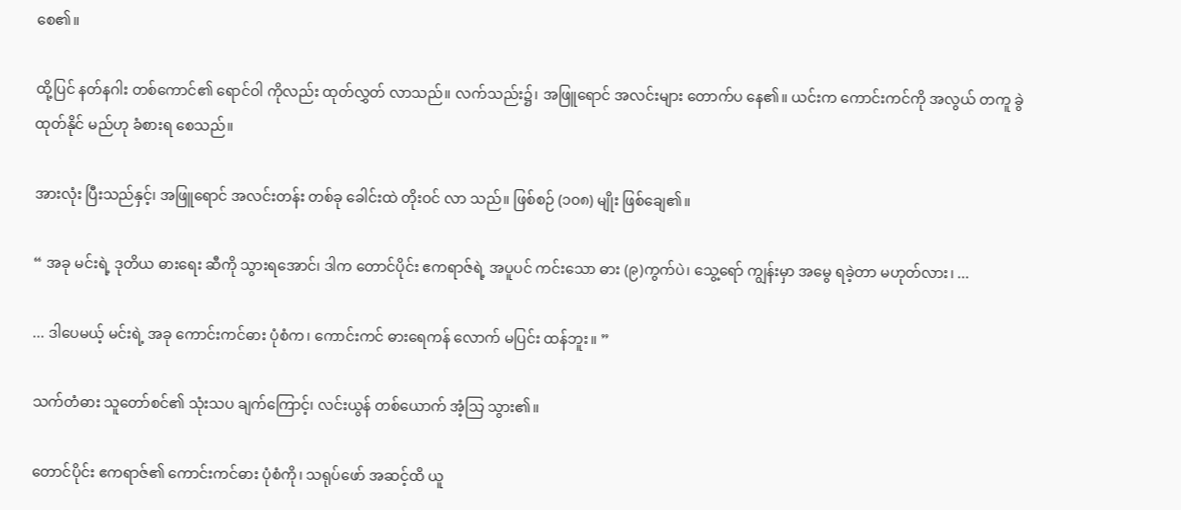စေ၏။

ထို့ပြင် နတ်နဂါး တစ်ကောင်၏ ရောင်ဝါ ကိုလည်း ထုတ်လွှတ် လာသည်။ လက်သည်း၌၊ အဖြူရောင် အလင်းများ တောက်ပ နေ၏။ ယင်းက ကောင်းကင်ကို အလွယ် တကူ ခွဲထုတ်နိုင် မည်ဟု ခံစားရ စေသည်။

အားလုံး ပြီးသည်နှင့်၊ အဖြူရောင် အလင်းတန်း တစ်ခု ခေါင်းထဲ တိုးဝင် လာ သည်။ ဖြစ်စဉ် (၁၀၈) မျိုး ဖြစ်ချေ၏။

“ အခု မင်းရဲ့ ဒုတိယ ဓားရေး ဆီကို သွားရအောင်၊ ဒါက တောင်ပိုင်း ဧကရာဇ်ရဲ့ အပူပင် ကင်းသော ဓား (၉)ကွက်ပဲ၊ သွေ့ရော် ကျွန်းမှာ အမွေ ရခဲ့တာ မဟုတ်လား၊ ...

... ဒါပေမယ့် မင်းရဲ့ အခု ကောင်းကင်ဓား ပုံစံက၊ ကောင်းကင် ဓားရေကန် လောက် မပြင်း ထန်ဘူး။ ”

သက်တံဓား သူတော်စင်၏ သုံးသပ ချက်ကြောင့်၊ လင်းယွန် တစ်ယောက် အံ့သြ သွား၏။

တောင်ပိုင်း ဧကရာဇ်၏ ကောင်းကင်ဓား ပုံစံကို၊ သရုပ်ဖော် အဆင့်ထိ ယူ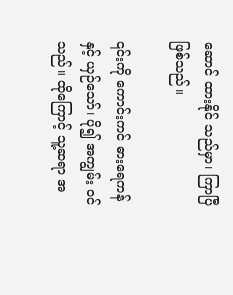ဆောင် ထားနိုင် သည်မှာ၊ ကြာပြီ ဖြစ်သည်။

၎င်းကို ကောင်းကင် ဓားရေကန်နှင့် ယှဉ်သော်၊ ပို၍ အကျွမ်း ဝင်သည်။ ထိုကြောင့် သူ့ဆရာ အ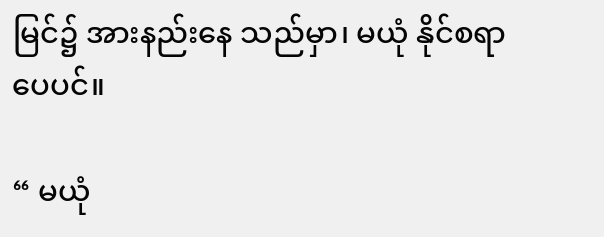မြင်၌ အားနည်းနေ သည်မှာ၊ မယုံ နိုင်စရာ ပေပင်။

“ မယုံ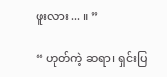ဖူးလား ... ။ ”

“ ဟုတ်ကဲ့ ဆရာ၊ ရှင်းပြ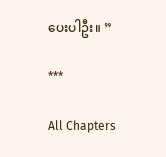ပေးပါဦး။ ”

***

All Chapters